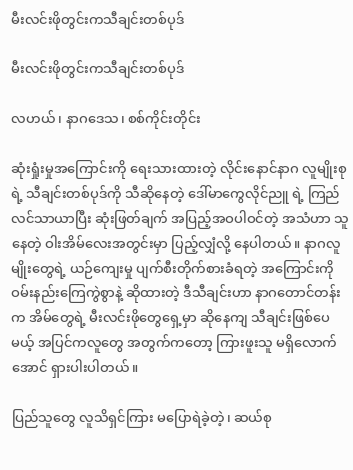မီးလင်းဖိုတွင်းကသီချင်းတစ်ပုဒ်

မီးလင်းဖိုတွင်းကသီချင်းတစ်ပုဒ်

လဟယ်၊ နာဂဒေသ၊ စစ်ကိုင်းတိုင်း

ဆုံးရှုံးမှုအကြောင်းကို ရေးသားထားတဲ့ လိုင်းနောင်နာဂ လူမျိုးစုရဲ့ သီချင်းတစ်ပုဒ်ကို သီဆိုနေတဲ့ ဒေါ်မာကွေလိုင်ညူ ရဲ့ ကြည်လင်သာယာပြီး ဆုံးဖြတ်ချက် အပြည့်အဝပါဝင်တဲ့ အသံဟာ သူနေတဲ့ ဝါးအိမ်လေးအတွင်းမှာ ပြည့်လျှံလို့ နေပါတယ်။ နာဂလူမျိုးတွေရဲ့ ယဉ်ကျေးမှု ပျက်စီးတိုက်စားခံရတဲ့ အကြောင်းကို ဝမ်းနည်းကြေကွဲစွာနဲ့ ဆိုထားတဲ့ ဒီသီချင်းဟာ နာဂတောင်တန်းက အိမ်တွေရဲ့ မီးလင်းဖိုတွေရှေ့မှာ ဆိုနေကျ သီချင်းဖြစ်ပေမယ့် အပြင်ကလူတွေ အတွက်ကတော့ ကြားဖူးသူ မရှိလောက်အောင် ရှားပါးပါတယ်။

ပြည်သူတွေ လူသိရှင်ကြား မပြောရဲခဲ့တဲ့၊ ဆယ်စု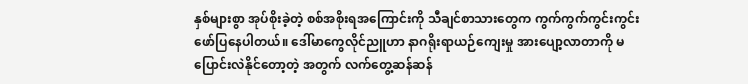နှစ်များစွာ အုပ်စိုးခဲ့တဲ့ စစ်အစိုးရအကြောင်းကို သီချင်စာသားတွေက ကွက်ကွက်ကွင်းကွင်း ဖော်ပြနေပါတယ်။ ဒေါ်မာကွေလိုင်ညူဟာ နာဂရိုးရာယဉ်ကျေးမှု အားပျော့လာတာကို မပြောင်းလဲနိုင်တော့တဲ့ အတွက် လက်တွေ့ဆန်ဆန်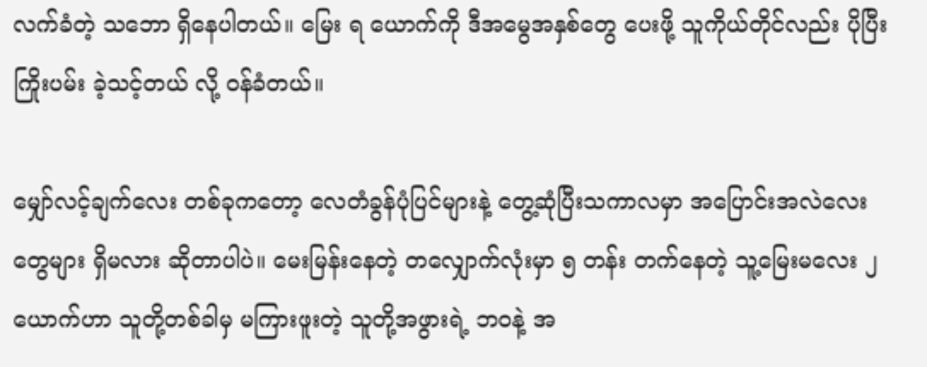လက်ခံတဲ့ သဘော ရှိနေပါတယ်။ မြေး ရ ယောက်ကို ဒီအမွေအနှစ်တွေ ပေးဖို့ သူကိုယ်တိုင်လည်း ပိုပြီး ကြိုးပမ်း ခဲ့သင့်တယ် လို့ ဝန်ခံတယ်။

မျှော်လင့်ချက်လေး တစ်ခုကတော့ လေတံခွန်ပုံပြင်များနဲ့ တွေ့ဆုံပြီးသကာလမှာ အပြောင်းအလဲလေးတွေများ ရှိမလား ဆိုတာပါပဲ။ မေးမြန်းနေတဲ့ တလျှောက်လုံးမှာ ၅ တန်း တက်နေတဲ့ သူ့မြေးမလေး ၂ ယောက်ဟာ သူတို့တစ်ခါမှ မကြားဖူးတဲ့ သူတို့အဖွားရဲ့ ဘဝနဲ့ အ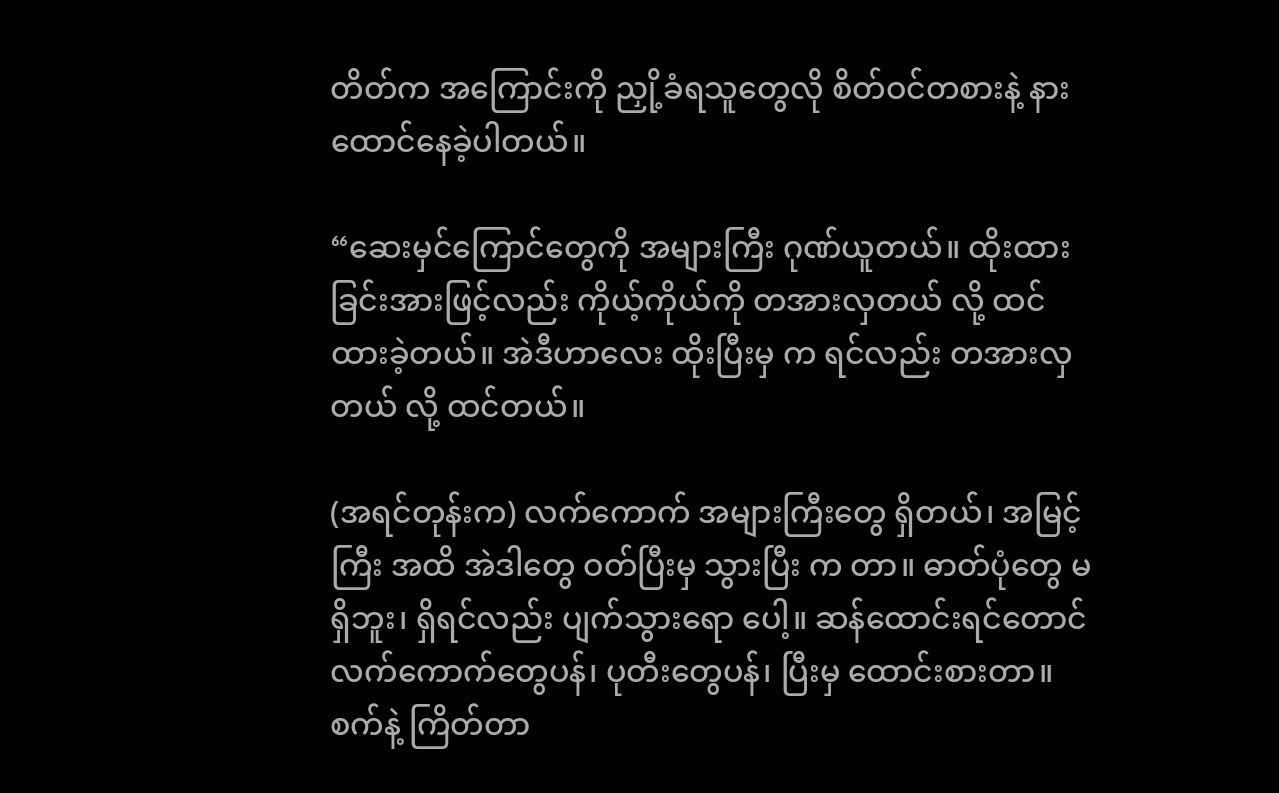တိတ်က အကြောင်းကို ညှို့ခံရသူတွေလို စိတ်ဝင်တစားနဲ့ နားထောင်နေခဲ့ပါတယ်။

“ဆေးမှင်ကြောင်တွေကို အများကြီး ဂုဏ်ယူတယ်။ ထိုးထားခြင်းအားဖြင့်လည်း ကိုယ့်ကိုယ်ကို တအားလှတယ် လို့ ထင်ထားခဲ့တယ်။ အဲဒီဟာလေး ထိုးပြီးမှ က ရင်လည်း တအားလှတယ် လို့ ထင်တယ်။

(အရင်တုန်းက) လက်ကောက် အများကြီးတွေ ရှိတယ်၊ အမြင့်ကြီး အထိ အဲဒါတွေ ဝတ်ပြီးမှ သွားပြီး က တာ။ ဓာတ်ပုံတွေ မရှိဘူး၊ ရှိရင်လည်း ပျက်သွားရော ပေါ့။ ဆန်ထောင်းရင်တောင် လက်ကောက်တွေပန်၊ ပုတီးတွေပန်၊ ပြီးမှ ထောင်းစားတာ။ စက်နဲ့ ကြိတ်တာ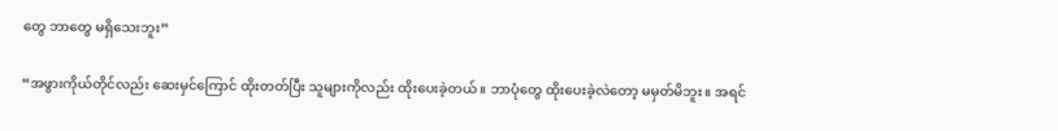တွေ ဘာတွေ မရှိသေးဘူး”

“အဖွားကိုယ်တိုင်လည်း ဆေးမှင်ကြောင် ထိုးတတ်ပြီး သူများကိုလည်း ထိုးပေးခဲ့တယ်။ ဘာပုံတွေ ထိုးပေးခဲ့လဲတော့ မမှတ်မိဘူး။ အရင်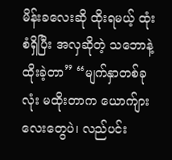မိန်းခလေးဆို ထိုးရမယ့် ထုံးစံရှိပြီး အလှဆိုတဲ့ သဘောနဲ့ထိုးခဲ့တာ” “မျက်နှာတစ်ခုလုံး မထိုးတာက ယောက်ျားလေးတွေပဲ၊ လည်ပင်း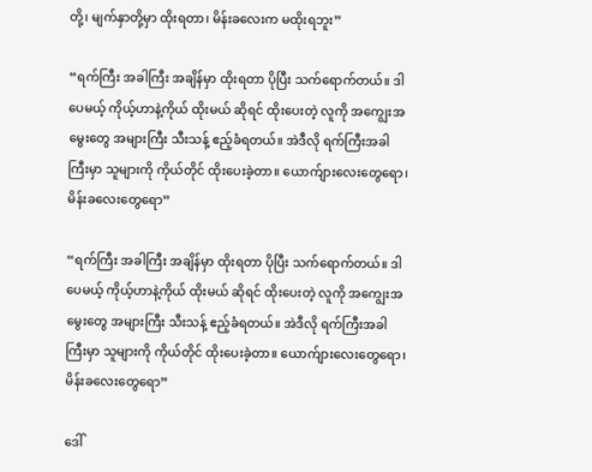တို့၊ မျက်နှာတို့မှာ ထိုးရတာ၊ မိန်းခလေးက မထိုးရဘူး”

“ရက်ကြီး အခါကြီး အချိန်မှာ ထိုးရတာ ပိုပြီး သက်ရောက်တယ်။ ဒါပေမယ့် ကိုယ့်ဟာနဲ့ကိုယ် ထိုးမယ် ဆိုရင် ထိုးပေးတဲ့ လူကို အကျွေးအမွေးတွေ အများကြီး သီးသန့် ဧည့်ခံရတယ်။ အဲဒီလို ရက်ကြီးအခါကြီးမှာ သူများကို ကိုယ်တိုင် ထိုးပေးခဲ့တာ။ ယောက်ျားလေးတွေရော၊ မိန်းခလေးတွေရော”

“ရက်ကြီး အခါကြီး အချိန်မှာ ထိုးရတာ ပိုပြီး သက်ရောက်တယ်။ ဒါပေမယ့် ကိုယ့်ဟာနဲ့ကိုယ် ထိုးမယ် ဆိုရင် ထိုးပေးတဲ့ လူကို အကျွေးအမွေးတွေ အများကြီး သီးသန့် ဧည့်ခံရတယ်။ အဲဒီလို ရက်ကြီးအခါကြီးမှာ သူများကို ကိုယ်တိုင် ထိုးပေးခဲ့တာ။ ယောက်ျားလေးတွေရော၊ မိန်းခလေးတွေရော”

ဒေါ်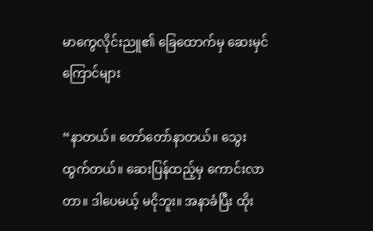မာကွေလိုင်းညူ၏ ခြေထောက်မှ ဆေးမှင်ကြောင်များ

“နာတယ်။ တော်တော်နာတယ်။ သွေးထွက်တယ်။ ဆေးပြန်ထည့်မှ ကောင်းလာတာ။ ဒါပေမယ့် မငိုဘူး။ အနာခံပြီး ထိုး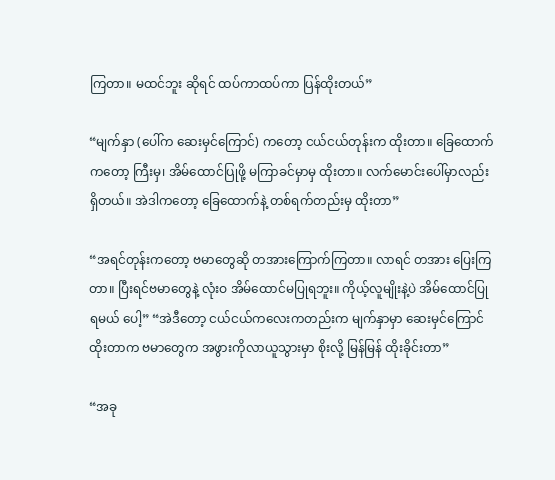ကြတာ။ မထင်ဘူး ဆိုရင် ထပ်ကာထပ်ကာ ပြန်ထိုးတယ်”

“မျက်နှာ (ပေါ်က ဆေးမှင်ကြောင်) ကတော့ ငယ်ငယ်တုန်းက ထိုးတာ။ ခြေထောက်ကတော့ ကြီးမှ၊ အိမ်ထောင်ပြုဖို့ မကြာခင်မှာမှ ထိုးတာ။ လက်မောင်းပေါ်မှာလည်း ရှိတယ်။ အဲဒါကတော့ ခြေထောက်နဲ့ တစ်ရက်တည်းမှ ထိုးတာ”

“အရင်တုန်းကတော့ ဗမာတွေဆို တအားကြောက်ကြတာ။ လာရင် တအား ပြေးကြတာ။ ပြီးရင်ဗမာတွေနဲ့ လုံးဝ အိမ်ထောင်မပြုရဘူး။ ကိုယ့်လူမျိုးနဲ့ပဲ အိမ်ထောင်ပြုရမယ် ပေါ့” “အဲဒီတော့ ငယ်ငယ်ကလေးကတည်းက မျက်နှာမှာ ဆေးမှင်ကြောင်ထိုးတာက ဗမာတွေက အဖွားကိုလာယူသွားမှာ စိုးလို့ မြန်မြန် ထိုးခိုင်းတာ”

“အခု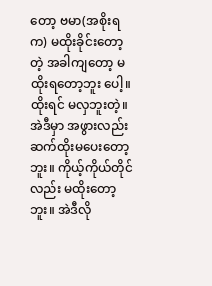တော့ ဗမာ(အစိုးရက) မထိုးခိုင်းတော့တဲ့ အခါကျတော့ မထိုးရတော့ဘူး ပေါ့။ ထိုးရင် မလှဘူးတဲ့။ အဲဒီမှာ အဖွားလည်း ဆက်ထိုးမပေးတော့ဘူး။ ကိုယ့်ကိုယ်တိုင်လည်း မထိုးတော့ဘူး။ အဲဒီလို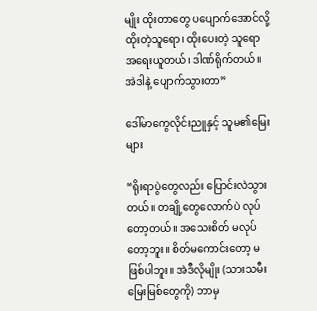မျိုး ထိုးတာတွေ ပပျောက်အောင်လို့ ထိုးတဲ့သူရော၊ ထိုးပေးတဲ့ သူရော အရေးယူတယ်၊ ဒါဏ်ရိုက်တယ်။ အဲဒါနဲ့ ပျောက်သွားတာ”

ဒေါ်မာကွေလိုင်းညူနှင့် သူမ၏မြေးများ

“ရိုးရာပွဲတွေလည်း ပြောင်းလဲသွားတယ်။ တချို့တွေလောက်ပဲ လုပ်တော့တယ်။ အသေးစိတ် မလုပ်တော့ဘူး။ စိတ်မကောင်းတော့ မဖြစ်ပါဘူး။ အဲဒီလိုမျိုး (သားသမီးမြေးမြစ်တွေကို) ဘာမှ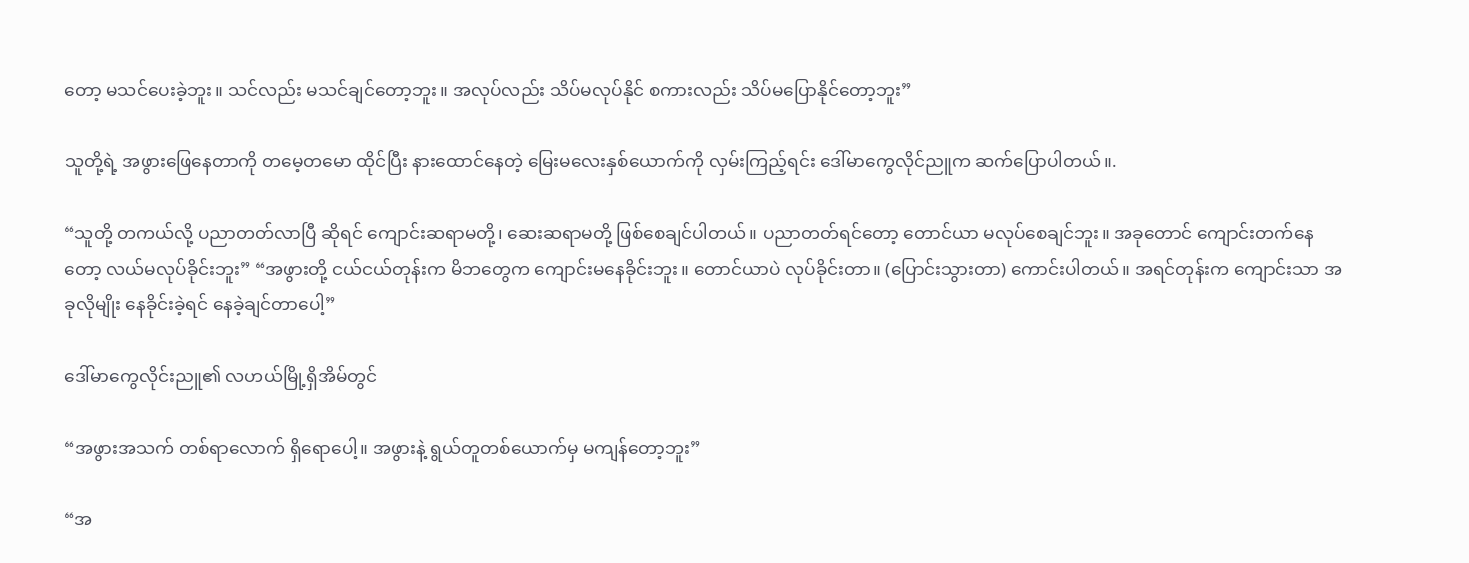တော့ မသင်ပေးခဲ့ဘူး။ သင်လည်း မသင်ချင်တော့ဘူး။ အလုပ်လည်း သိပ်မလုပ်နိုင် စကားလည်း သိပ်မပြောနိုင်တော့ဘူး”

သူတို့ရဲ့ အဖွားဖြေနေတာကို တမေ့တမော ထိုင်ပြီး နားထောင်နေတဲ့ မြေးမလေးနှစ်ယောက်ကို လှမ်းကြည့်ရင်း ဒေါ်မာကွေလိုင်ညူက ဆက်ပြောပါတယ်။.

“သူတို့ တကယ်လို့ ပညာတတ်လာပြီ ဆိုရင် ကျောင်းဆရာမတို့၊ ဆေးဆရာမတို့ ဖြစ်စေချင်ပါတယ်။ ပညာတတ်ရင်တော့ တောင်ယာ မလုပ်စေချင်ဘူး။ အခုတောင် ကျောင်းတက်နေတော့ လယ်မလုပ်ခိုင်းဘူး” “အဖွားတို့ ငယ်ငယ်တုန်းက မိဘတွေက ကျောင်းမနေခိုင်းဘူး။ တောင်ယာပဲ လုပ်ခိုင်းတာ။ (ပြောင်းသွားတာ) ကောင်းပါတယ်။ အရင်တုန်းက ကျောင်းသာ အခုလိုမျိုး နေခိုင်းခဲ့ရင် နေခဲ့ချင်တာပေါ့”

ဒေါ်မာကွေလိုင်းညူ၏ လဟယ်မြို့ရှိအိမ်တွင်

“အဖွားအသက် တစ်ရာလောက် ရှိရောပေါ့။ အဖွားနဲ့ ရွယ်တူတစ်ယောက်မှ မကျန်တော့ဘူး”

“အ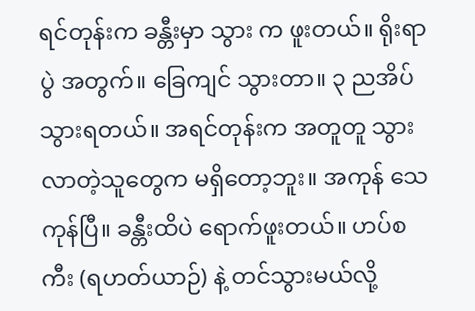ရင်တုန်းက ခန္တီးမှာ သွား က ဖူးတယ်။ ရိုးရာပွဲ အတွက်။ ခြေကျင် သွားတာ။ ၃ ညအိပ် သွားရတယ်။ အရင်တုန်းက အတူတူ သွားလာတဲ့သူတွေက မရှိတော့ဘူး။ အကုန် သေကုန်ပြီ။ ခန္တီးထိပဲ ရောက်ဖူးတယ်။ ဟပ်စကီး (ရဟတ်ယာဉ်) နဲ့ တင်သွားမယ်လို့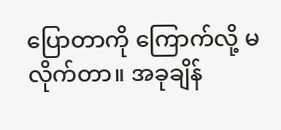ပြောတာကို ကြောက်လို့ မလိုက်တာ။ အခုချိန်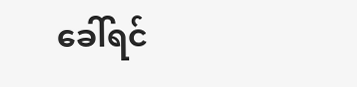ခေါ်ရင်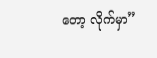တော့ လိုက်မှာ”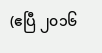(ဧပြီ ၂၀၁၆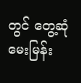တွင် တွေ့ဆုံမေးမြန်း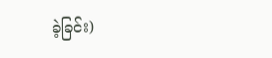ခဲ့ခြင်း)